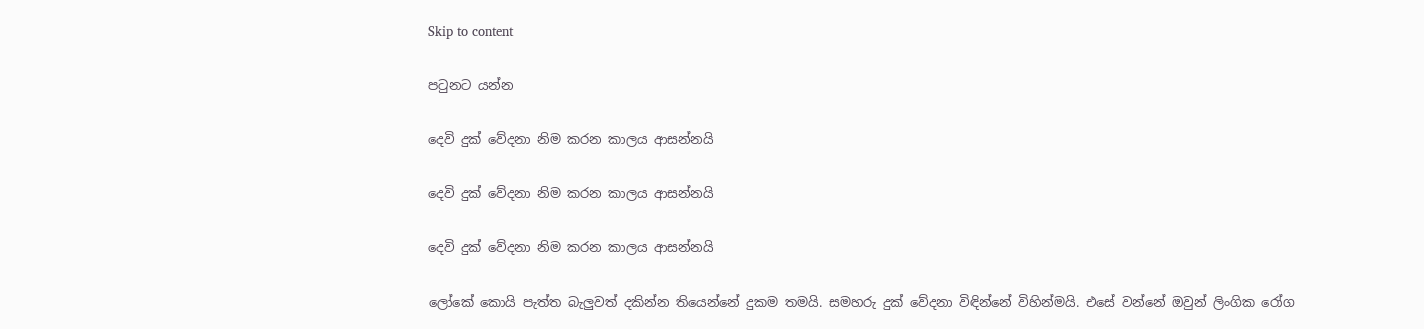Skip to content

පටුනට යන්න

දෙවි දුක් වේදනා නිම කරන කාලය ආසන්නයි

දෙවි දුක් වේදනා නිම කරන කාලය ආසන්නයි

දෙවි දුක් වේදනා නිම කරන කාලය ආසන්නයි

ලෝකේ කොයි පැත්ත බැලුවත් දකින්න තියෙන්නේ දුකම තමයි. සමහරු දුක් වේදනා විඳින්නේ විහින්මයි. එසේ වන්නේ ඔවුන් ලිංගික රෝග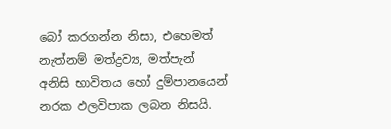බෝ කරගන්න නිසා, එහෙමත් නැත්නම් මත්ද්‍රව්‍ය, මත්පැන් අනිසි භාවිතය හෝ දුම්පානයෙන් නරක ඵලවිපාක ලබන නිසයි.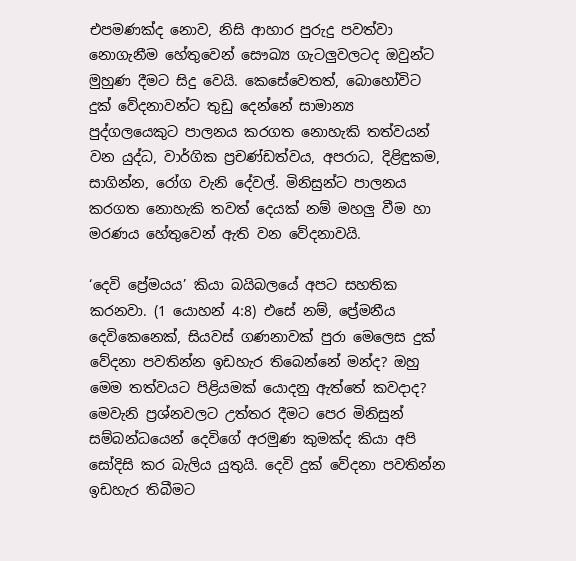එපමණක්ද නොව, නිසි ආහාර පුරුදු පවත්වා නොගැනීම හේතුවෙන් සෞඛ්‍ය ගැටලුවලටද ඔවුන්ට මුහුණ දීමට සිදු වෙයි. කෙසේවෙතත්, බොහෝවිට දුක් වේදනාවන්ට තුඩු දෙන්නේ සාමාන්‍ය පුද්ගලයෙකුට පාලනය කරගත නොහැකි තත්වයන් වන යුද්ධ, වාර්ගික ප්‍රචණ්ඩත්වය, අපරාධ, දිළිඳුකම, සාගින්න, රෝග වැනි දේවල්. මිනිසුන්ට පාලනය කරගත නොහැකි තවත් දෙයක් නම් මහලු වීම හා මරණය හේතුවෙන් ඇති වන වේදනාවයි.

‘දෙවි ප්‍රේමයය’ කියා බයිබලයේ අපට සහතික කරනවා. (1 යොහන් 4:8) එසේ නම්, ප්‍රේමනීය දෙවිකෙනෙක්, සියවස් ගණනාවක් පුරා මෙලෙස දුක් වේදනා පවතින්න ඉඩහැර තිබෙන්නේ මන්ද? ඔහු මෙම තත්වයට පිළියමක් යොදනු ඇත්තේ කවදාද? මෙවැනි ප්‍රශ්නවලට උත්තර දීමට පෙර මිනිසුන් සම්බන්ධයෙන් දෙවිගේ අරමුණ කුමක්ද කියා අපි සෝදිසි කර බැලිය යුතුයි. දෙවි දුක් වේදනා පවතින්න ඉඩහැර තිබීමට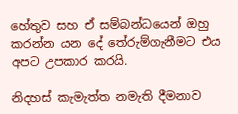හේතුව සහ ඒ සම්බන්ධයෙන් ඔහු කරන්න යන දේ තේරුම්ගැනීමට එය අපට උපකාර කරයි.

නිදහස් කැමැත්ත නමැති දීමනාව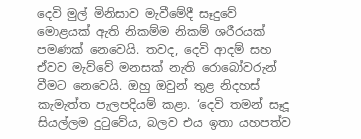දෙවි මුල් මිනිසාව මැවීමේදී සෑදුවේ මොළයක් ඇති නිකම්ම නිකම් ශරීරයක් පමණක් නෙවෙයි. තවද, දෙවි ආදම් සහ ඒවව මැව්වේ මනසක් නැති රොබෝවරුන් වීමට නෙවෙයි. ඔහු ඔවුන් තුළ නිදහස් කැමැත්ත පැලපදියම් කළා. ‘දෙවි තමන් සෑදූ සියල්ලම දුටුවේය, බලව එය ඉතා යහපත්ව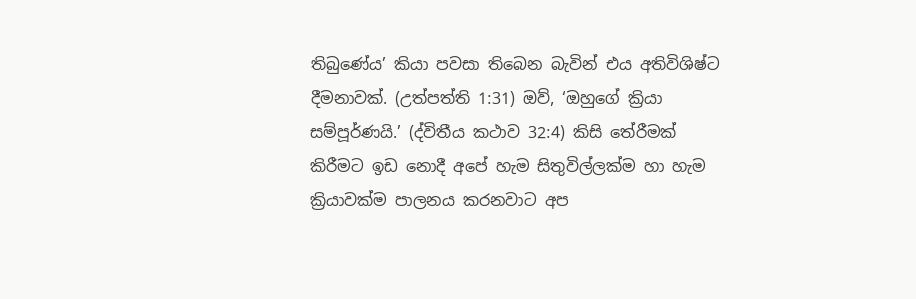තිබුණේය’ කියා පවසා තිබෙන බැවින් එය අතිවිශිෂ්ට දීමනාවක්. (උත්පත්ති 1:31) ඔව්, ‘ඔහුගේ ක්‍රියා සම්පූර්ණයි.’ (ද්විතීය කථාව 32:4) කිසි තේරීමක් කිරීමට ඉඩ නොදී අපේ හැම සිතුවිල්ලක්ම හා හැම ක්‍රියාවක්ම පාලනය කරනවාට අප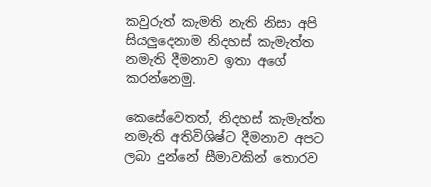කවුරුත් කැමති නැති නිසා අපි සියලුදෙනාම නිදහස් කැමැත්ත නමැති දීමනාව ඉතා අගේ කරන්නෙමු.

කෙසේවෙතත්, නිදහස් කැමැත්ත නමැති අතිවිශිෂ්ට දීමනාව අපට ලබා දුන්නේ සීමාවකින් තොරව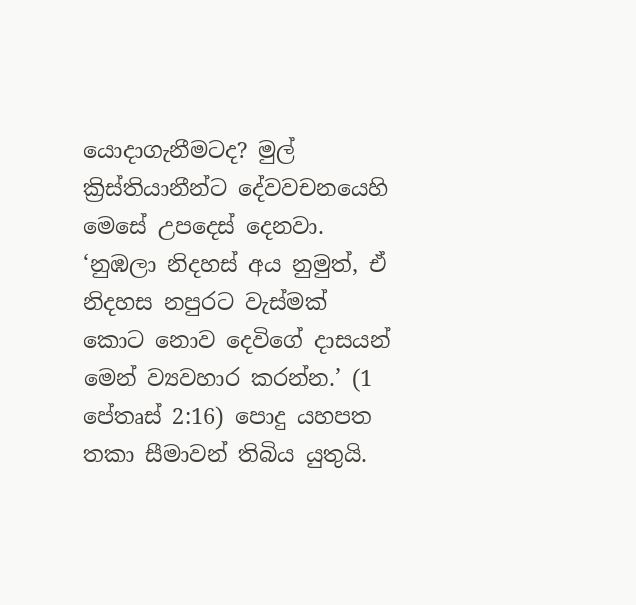යොදාගැනීමටද? මුල් ක්‍රිස්තියානීන්ට දේවවචනයෙහි මෙසේ උපදෙස් දෙනවා. ‘නුඹලා නිදහස් අය නුමුත්, ඒ නිදහස නපුරට වැස්මක් කොට නොව දෙවිගේ දාසයන් මෙන් ව්‍යවහාර කරන්න.’ (1 පේතෘස් 2:16) පොදු යහපත තකා සීමාවන් තිබිය යුතුයි.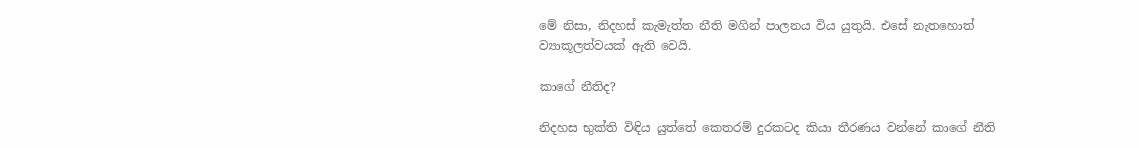මේ නිසා, නිදහස් කැමැත්ත නීති මගින් පාලනය විය යුතුයි. එසේ නැතහොත් ව්‍යාකූලත්වයක් ඇති වෙයි.

කාගේ නීතිද?

නිදහස භුක්ති විඳිය යුත්තේ කෙතරම් දුරකටද කියා තීරණය වන්නේ කාගේ නීති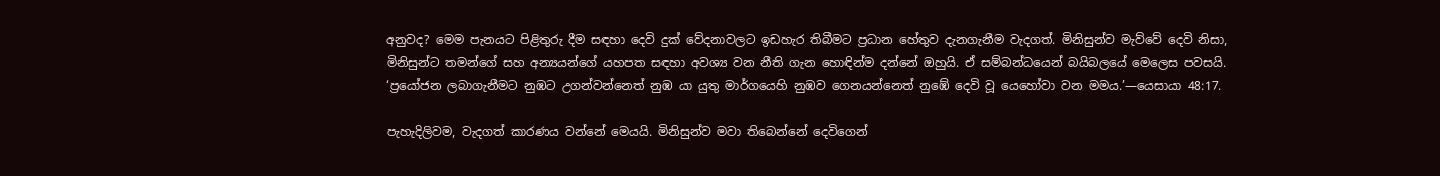අනුවද? මෙම පැනයට පිළිතුරු දීම සඳහා දෙවි දුක් වේදනාවලට ඉඩහැර තිබීමට ප්‍රධාන හේතුව දැනගැනීම වැදගත්. මිනිසුන්ව මැව්වේ දෙවි නිසා, මිනිසුන්ට තමන්ගේ සහ අන්‍යයන්ගේ යහපත සඳහා අවශ්‍ය වන නීති ගැන හොඳින්ම දන්නේ ඔහුයි. ඒ සම්බන්ධයෙන් බයිබලයේ මෙලෙස පවසයි. ‘ප්‍රයෝජන ලබාගැනීමට නුඹට උගන්වන්නෙත් නුඹ යා යුතු මාර්ගයෙහි නුඹව ගෙනයන්නෙත් නුඹේ දෙවි වූ යෙහෝවා වන මමය.’—යෙසායා 48:17.

පැහැදිලිවම, වැදගත් කාරණය වන්නේ මෙයයි. මිනිසුන්ව මවා තිබෙන්නේ දෙවිගෙන්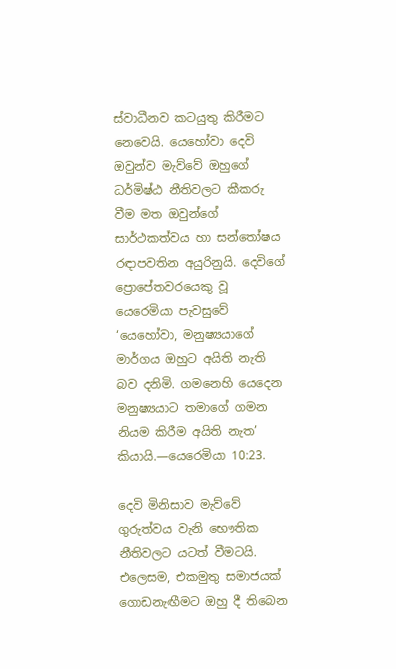ස්වාධීනව කටයුතු කිරීමට නෙවෙයි. යෙහෝවා දෙවි ඔවුන්ව මැව්වේ ඔහුගේ ධර්මිෂ්ඨ නීතිවලට කීකරු වීම මත ඔවුන්ගේ සාර්ථකත්වය හා සන්තෝෂය රඳාපවතින අයුරිනුයි. දෙවිගේ ප්‍රොපේතවරයෙකු වූ යෙරෙමියා පැවසුවේ ‘යෙහෝවා, මනුෂ්‍යයාගේ මාර්ගය ඔහුට අයිති නැති බව දනිමි. ගමනෙහි යෙදෙන මනුෂ්‍යයාට තමාගේ ගමන නියම කිරීම අයිති නැත’ කියායි.—යෙරෙමියා 10:23.

දෙවි මිනිසාව මැව්වේ ගුරුත්වය වැනි භෞතික නීතිවලට යටත් වීමටයි. එලෙසම, එකමුතු සමාජයක් ගොඩනැඟීමට ඔහු දී තිබෙන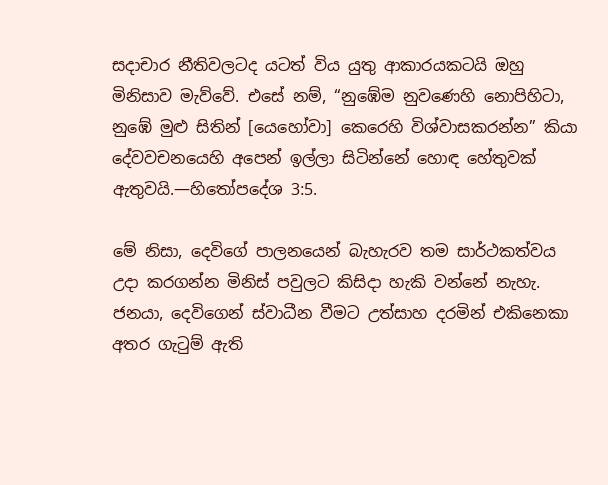සදාචාර නීතිවලටද යටත් විය යුතු ආකාරයකටයි ඔහු මිනිසාව මැව්වේ. එසේ නම්, “නුඹේම නුවණෙහි නොපිහිටා, නුඹේ මුළු සිතින් [යෙහෝවා] කෙරෙහි විශ්වාසකරන්න” කියා දේවවචනයෙහි අපෙන් ඉල්ලා සිටින්නේ හොඳ හේතුවක් ඇතුවයි.—හිතෝපදේශ 3:5.

මේ නිසා, දෙවිගේ පාලනයෙන් බැහැරව තම සාර්ථකත්වය උදා කරගන්න මිනිස් පවුලට කිසිදා හැකි වන්නේ නැහැ. ජනයා, දෙවිගෙන් ස්වාධීන වීමට උත්සාහ දරමින් එකිනෙකා අතර ගැටුම් ඇති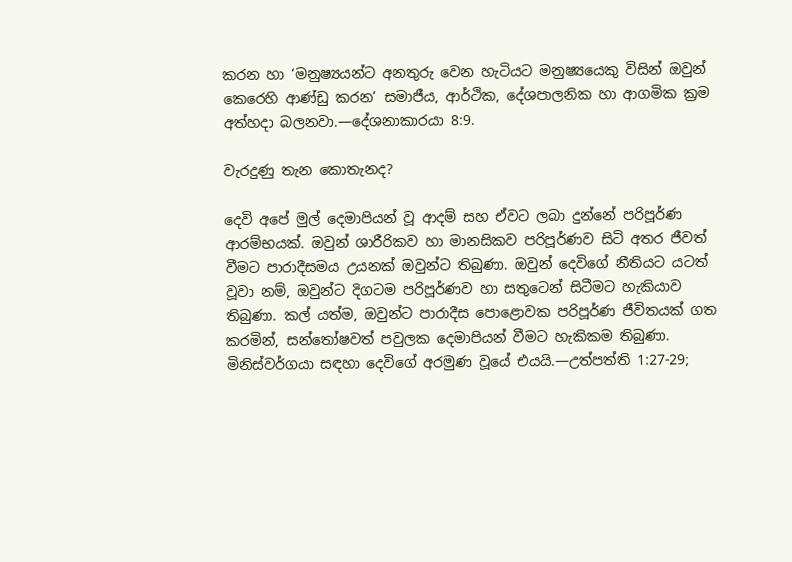කරන හා ‘මනුෂ්‍යයන්ට අනතුරු වෙන හැටියට මනුෂ්‍යයෙකු විසින් ඔවුන් කෙරෙහි ආණ්ඩු කරන’ සමාජීය, ආර්ථික, දේශපාලනික හා ආගමික ක්‍රම අත්හදා බලනවා.—දේශනාකාරයා 8:9.

වැරදුණු තැන කොතැනද?

දෙවි අපේ මුල් දෙමාපියන් වූ ආදම් සහ ඒවට ලබා දුන්නේ පරිපූර්ණ ආරම්භයක්. ඔවුන් ශාරීරිකව හා මානසිකව පරිපූර්ණව සිටි අතර ජීවත් වීමට පාරාදීසමය උයනක් ඔවුන්ට තිබුණා. ඔවුන් දෙවිගේ නීතියට යටත් වූවා නම්, ඔවුන්ට දිගටම පරිපූර්ණව හා සතුටෙන් සිටීමට හැකියාව තිබුණා. කල් යත්ම, ඔවුන්ට පාරාදීස පොළොවක පරිපූර්ණ ජීවිතයක් ගත කරමින්, සන්තෝෂවත් පවුලක දෙමාපියන් වීමට හැකිකම තිබුණා. මිනිස්වර්ගයා සඳහා දෙවිගේ අරමුණ වූයේ එයයි.—උත්පත්ති 1:27-29;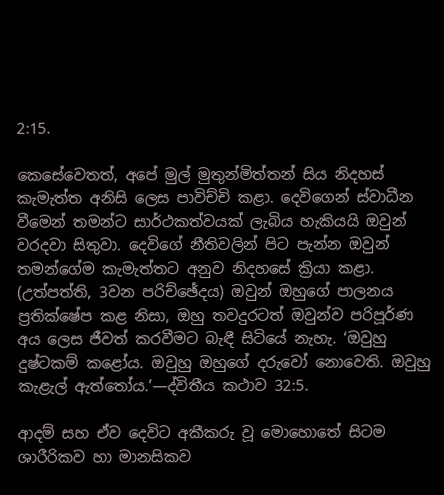2:15.

කෙසේවෙතත්, අපේ මුල් මුතුන්මිත්තන් සිය නිදහස් කැමැත්ත අනිසි ලෙස පාවිච්චි කළා. දෙවිගෙන් ස්වාධීන වීමෙන් තමන්ට සාර්ථකත්වයක් ලැබිය හැකියයි ඔවුන් වරදවා සිතුවා. දෙවිගේ නීතිවලින් පිට පැන්න ඔවුන් තමන්ගේම කැමැත්තට අනුව නිදහසේ ක්‍රියා කළා. (උත්පත්ති, 3වන පරිච්ඡේදය) ඔවුන් ඔහුගේ පාලනය ප්‍රතික්ෂේප කළ නිසා, ඔහු තවදුරටත් ඔවුන්ව පරිපූර්ණ අය ලෙස ජීවත් කරවීමට බැඳී සිටියේ නැහැ. ‘ඔවුහු දුෂ්ටකම් කළෝය. ඔවුහු ඔහුගේ දරුවෝ නොවෙති. ඔවුහු කැළැල් ඇත්තෝය.’—ද්විතීය කථාව 32:5.

ආදම් සහ ඒව දෙවිට අකීකරු වූ මොහොතේ සිටම ශාරීරිකව හා මානසිකව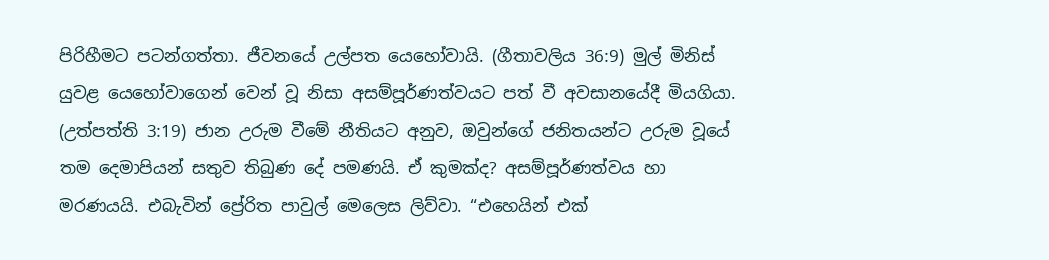පිරිහීමට පටන්ගත්තා. ජීවනයේ උල්පත යෙහෝවායි. (ගීතාවලිය 36:9) මුල් මිනිස් යුවළ යෙහෝවාගෙන් වෙන් වූ නිසා අසම්පූර්ණත්වයට පත් වී අවසානයේදී මියගියා. (උත්පත්ති 3:19) ජාන උරුම වීමේ නීතියට අනුව, ඔවුන්ගේ ජනිතයන්ට උරුම වූයේ තම දෙමාපියන් සතුව තිබුණ දේ පමණයි. ඒ කුමක්ද? අසම්පූර්ණත්වය හා මරණයයි. එබැවින් ප්‍රේරිත පාවුල් මෙලෙස ලිව්වා. “එහෙයින් එක්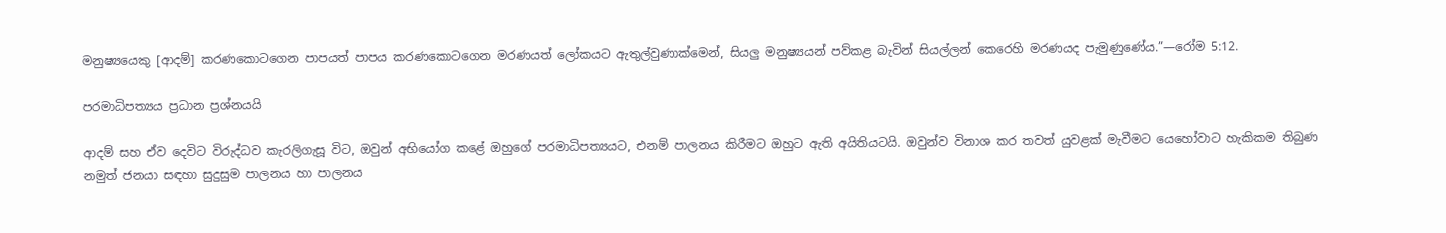මනුෂ්‍යයෙකු [ආදම්] කරණකොටගෙන පාපයත් පාපය කරණකොටගෙන මරණයත් ලෝකයට ඇතුල්වුණාක්මෙන්, සියලු මනුෂ්‍යයන් පව්කළ බැවින් සියල්ලන් කෙරෙහි මරණයද පැමුණුණේය.”—රෝම 5:12.

පරමාධිපත්‍යය ප්‍රධාන ප්‍රශ්නයයි

ආදම් සහ ඒව දෙවිට විරුද්ධව කැරලිගැසූ විට, ඔවුන් අභියෝග කළේ ඔහුගේ පරමාධිපත්‍යයට, එනම් පාලනය කිරීමට ඔහුට ඇති අයිතියටයි. ඔවුන්ව විනාශ කර තවත් යුවළක් මැවීමට යෙහෝවාට හැකිකම තිබුණ නමුත් ජනයා සඳහා සුදුසුම පාලනය හා පාලනය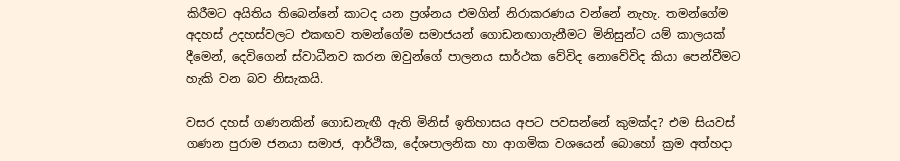කිරීමට අයිතිය තිබෙන්නේ කාටද යන ප්‍රශ්නය එමගින් නිරාකරණය වන්නේ නැහැ. තමන්ගේම අදහස් උදහස්වලට එකඟව තමන්ගේම සමාජයන් ගොඩනඟාගැනීමට මිනිසුන්ට යම් කාලයක් දීමෙන්, දෙවිගෙන් ස්වාධීනව කරන ඔවුන්ගේ පාලනය සාර්ථක වේවිද නොවේවිද කියා පෙන්වීමට හැකි වන බව නිසැකයි.

වසර දහස් ගණනකින් ගොඩනැඟී ඇති මිනිස් ඉතිහාසය අපට පවසන්නේ කුමක්ද? එම සියවස් ගණන පුරාම ජනයා සමාජ, ආර්ථික, දේශපාලනික හා ආගමික වශයෙන් බොහෝ ක්‍රම අත්හදා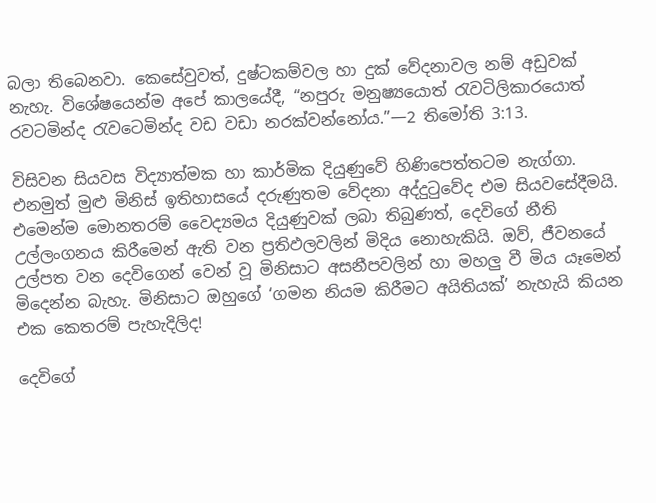බලා තිබෙනවා. කෙසේවුවත්, දුෂ්ටකම්වල හා දුක් වේදනාවල නම් අඩුවක් නැහැ. විශේෂයෙන්ම අපේ කාලයේදී, “නපුරු මනුෂ්‍යයොත් රැවටිලිකාරයොත් රවටමින්ද රැවටෙමින්ද වඩ වඩා නරක්වන්නෝය.”—2 තිමෝති 3:13.

විසිවන සියවස විද්‍යාත්මක හා කාර්මික දියුණුවේ හිණිපෙත්තටම නැග්ගා. එනමුත් මුළු මිනිස් ඉතිහාසයේ දරුණුතම වේදනා අද්දුටුවේද එම සියවසේදීමයි. එමෙන්ම මොනතරම් වෛද්‍යමය දියුණුවක් ලබා තිබුණත්, දෙවිගේ නීති උල්ලංගනය කිරීමෙන් ඇති වන ප්‍රතිඵලවලින් මිදිය නොහැකියි. ඔව්, ජීවනයේ උල්පත වන දෙවිගෙන් වෙන් වූ මිනිසාට අසනීපවලින් හා මහලු වී මිය යෑමෙන් මිදෙන්න බැහැ. මිනිසාට ඔහුගේ ‘ගමන නියම කිරීමට අයිතියක්’ නැහැයි කියන එක කෙතරම් පැහැදිලිද!

දෙවිගේ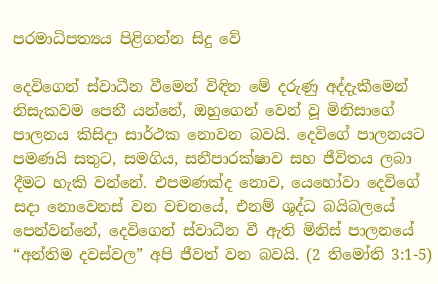පරමාධිපත්‍යය පිළිගන්න සිදු වේ

දෙවිගෙන් ස්වාධීන වීමෙන් විඳින මේ දරුණු අද්දැකීමෙන් නිසැකවම පෙනී යන්නේ, ඔහුගෙන් වෙන් වූ මිනිසාගේ පාලනය කිසිදා සාර්ථක නොවන බවයි. දෙවිගේ පාලනයට පමණයි සතුට, සමගිය, සනීපාරක්ෂාව සහ ජීවිතය ලබා දීමට හැකි වන්නේ. එපමණක්ද නොව, යෙහෝවා දෙවිගේ සදා නොවෙනස් වන වචනයේ, එනම් ශුද්ධ බයිබලයේ පෙන්වන්නේ, දෙවිගෙන් ස්වාධීන වී ඇති මිනිස් පාලනයේ “අන්තිම දවස්වල” අපි ජීවත් වන බවයි. (2 තිමෝති 3:1-5)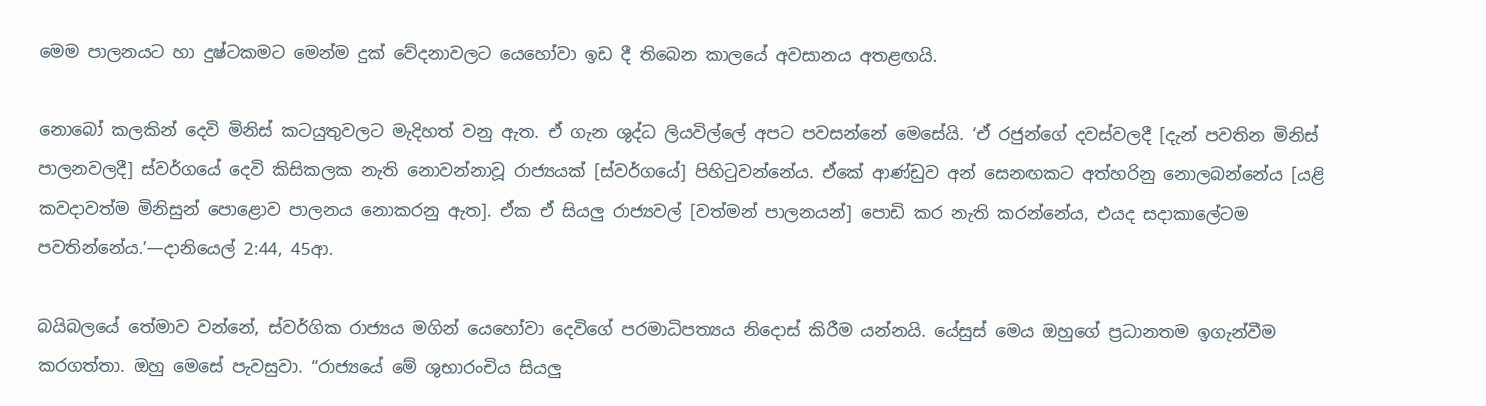මෙම පාලනයට හා දුෂ්ටකමට මෙන්ම දුක් වේදනාවලට යෙහෝවා ඉඩ දී තිබෙන කාලයේ අවසානය අතළඟයි.

නොබෝ කලකින් දෙවි මිනිස් කටයුතුවලට මැදිහත් වනු ඇත. ඒ ගැන ශුද්ධ ලියවිල්ලේ අපට පවසන්නේ මෙසේයි. ‘ඒ රජුන්ගේ දවස්වලදී [දැන් පවතින මිනිස් පාලනවලදී] ස්වර්ගයේ දෙවි කිසිකලක නැති නොවන්නාවූ රාජ්‍යයක් [ස්වර්ගයේ] පිහිටුවන්නේය. ඒකේ ආණ්ඩුව අන් සෙනඟකට අත්හරිනු නොලබන්නේය [යළි කවදාවත්ම මිනිසුන් පොළොව පාලනය නොකරනු ඇත]. ඒක ඒ සියලු රාජ්‍යවල් [වත්මන් පාලනයන්] පොඩි කර නැති කරන්නේය, එයද සදාකාලේටම පවතින්නේය.’—දානියෙල් 2:44, 45ආ.

බයිබලයේ තේමාව වන්නේ, ස්වර්ගික රාජ්‍යය මගින් යෙහෝවා දෙවිගේ පරමාධිපත්‍යය නිදොස් කිරීම යන්නයි. යේසුස් මෙය ඔහුගේ ප්‍රධානතම ඉගැන්වීම කරගත්තා. ඔහු මෙසේ පැවසුවා. “රාජ්‍යයේ මේ ශුභාරංචිය සියලු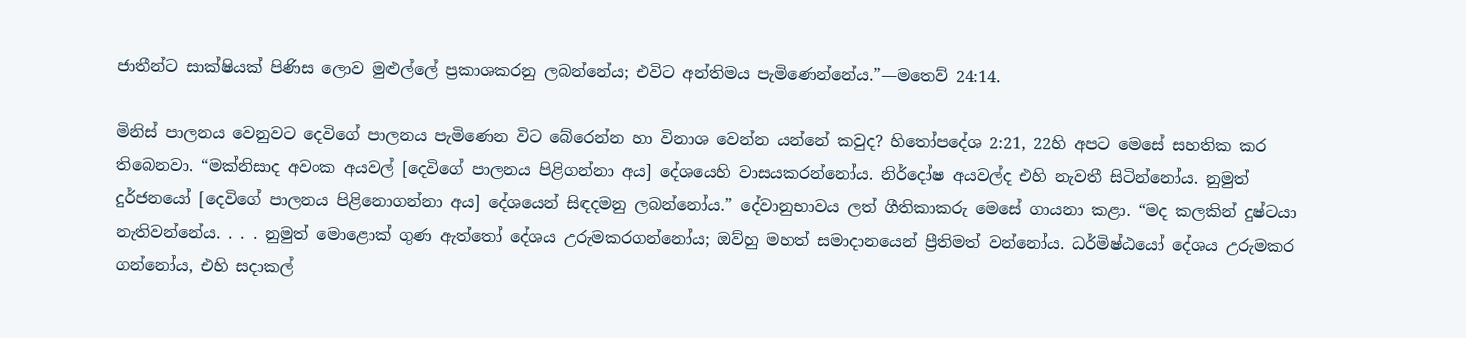ජාතීන්ට සාක්ෂියක් පිණිස ලොව මුළුල්ලේ ප්‍රකාශකරනු ලබන්නේය; එවිට අන්තිමය පැමිණෙන්නේය.”—මතෙව් 24:14.

මිනිස් පාලනය වෙනුවට දෙවිගේ පාලනය පැමිණෙන විට බේරෙන්න හා විනාශ වෙන්න යන්නේ කවුද? හිතෝපදේශ 2:21, 22හි අපට මෙසේ සහතික කර තිබෙනවා. “මක්නිසාද අවංක අයවල් [දෙවිගේ පාලනය පිළිගන්නා අය] දේශයෙහි වාසයකරන්නෝය. නිර්දෝෂ අයවල්ද එහි නැවතී සිටින්නෝය. නුමුත් දුර්ජනයෝ [දෙවිගේ පාලනය පිළිනොගන්නා අය] දේශයෙන් සිඳදමනු ලබන්නෝය.” දේවානුභාවය ලත් ගීතිකාකරු මෙසේ ගායනා කළා. “මද කලකින් දුෂ්ටයා නැතිවන්නේය. . . . නුමුත් මොළොක් ගුණ ඇත්තෝ දේශය උරුමකරගන්නෝය; ඔව්හු මහත් සමාදානයෙන් ප්‍රීතිමත් වන්නෝය. ධර්මිෂ්ඨයෝ දේශය උරුමකර ගන්නෝය, එහි සදාකල්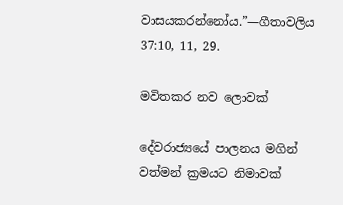වාසයකරන්නෝය.”—ගීතාවලිය 37:10, 11, 29.

මවිතකර නව ලොවක්

දේවරාජ්‍යයේ පාලනය මගින් වත්මන් ක්‍රමයට නිමාවක්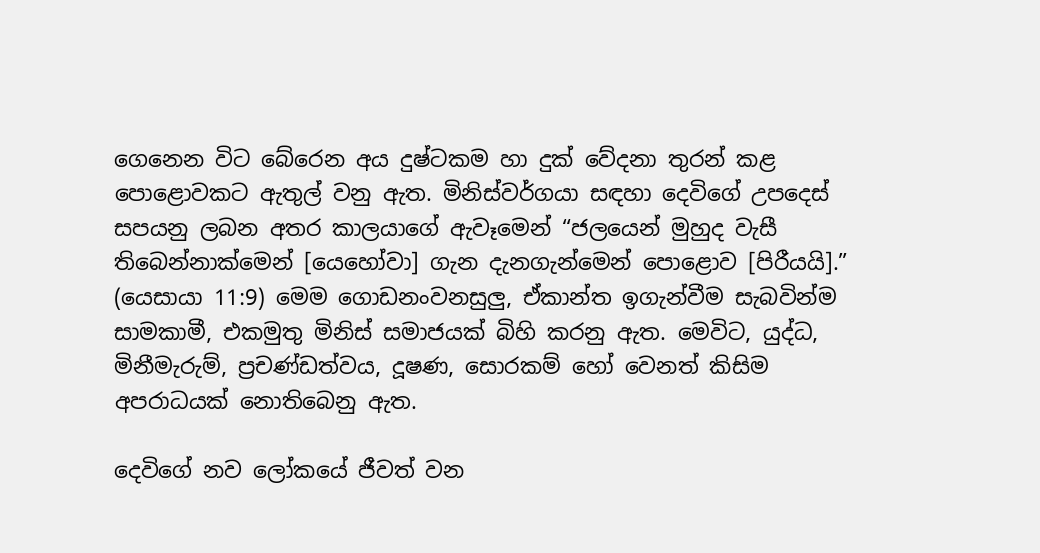ගෙනෙන විට බේරෙන අය දුෂ්ටකම හා දුක් වේදනා තුරන් කළ පොළොවකට ඇතුල් වනු ඇත. මිනිස්වර්ගයා සඳහා දෙවිගේ උපදෙස් සපයනු ලබන අතර කාලයාගේ ඇවෑමෙන් “ජලයෙන් මුහුද වැසී තිබෙන්නාක්මෙන් [යෙහෝවා] ගැන දැනගැන්මෙන් පොළොව [පිරීයයි].” (යෙසායා 11:9) මෙම ගොඩනංවනසුලු, ඒකාන්ත ඉගැන්වීම සැබවින්ම සාමකාමී, එකමුතු මිනිස් සමාජයක් බිහි කරනු ඇත. මෙවිට, යුද්ධ, මිනීමැරුම්, ප්‍රචණ්ඩත්වය, දූෂණ, සොරකම් හෝ වෙනත් කිසිම අපරාධයක් නොතිබෙනු ඇත.

දෙවිගේ නව ලෝකයේ ජීවත් වන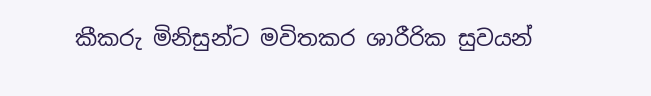කීකරු මිනිසුන්ට මවිතකර ශාරීරික සුවයන්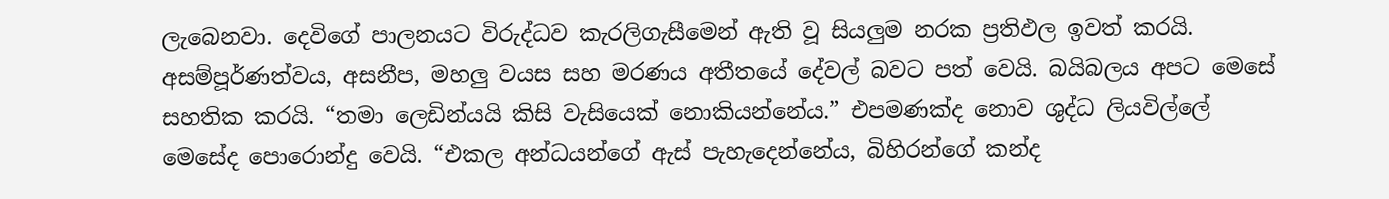ලැබෙනවා. දෙවිගේ පාලනයට විරුද්ධව කැරලිගැසීමෙන් ඇති වූ සියලුම නරක ප්‍රතිඵල ඉවත් කරයි. අසම්පූර්ණත්වය, අසනීප, මහලු වයස සහ මරණය අතීතයේ දේවල් බවට පත් වෙයි. බයිබලය අපට මෙසේ සහතික කරයි. “තමා ලෙඩින්යයි කිසි වැසියෙක් නොකියන්නේය.” එපමණක්ද නොව ශුද්ධ ලියවිල්ලේ මෙසේද පොරොන්දු වෙයි. “එකල අන්ධයන්ගේ ඇස් පැහැදෙන්නේය, බිහිරන්ගේ කන්ද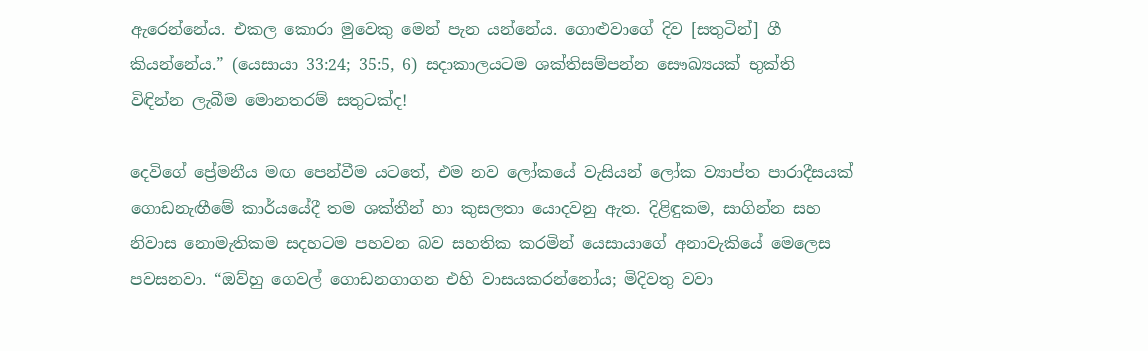ඇරෙන්නේය. එකල කොරා මුවෙකු මෙන් පැන යන්නේය. ගොළුවාගේ දිව [සතුටින්] ගී කියන්නේය.” (යෙසායා 33:24; 35:5, 6) සදාකාලයටම ශක්තිසම්පන්න සෞඛ්‍යයක් භුක්ති විඳින්න ලැබීම මොනතරම් සතුටක්ද!

දෙවිගේ ප්‍රේමනීය මඟ පෙන්වීම යටතේ, එම නව ලෝකයේ වැසියන් ලෝක ව්‍යාප්ත පාරාදීසයක් ගොඩනැඟීමේ කාර්යයේදී තම ශක්තීන් හා කුසලතා යොදවනු ඇත. දිළිඳුකම, සාගින්න සහ නිවාස නොමැතිකම සදහටම පහවන බව සහතික කරමින් යෙසායාගේ අනාවැකියේ මෙලෙස පවසනවා. “ඔව්හු ගෙවල් ගොඩනගාගන එහි වාසයකරන්නෝය; මිදිවතු වවා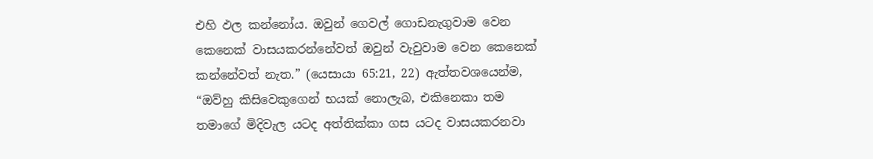එහි ඵල කන්නෝය. ඔවුන් ගෙවල් ගොඩනැගුවාම වෙන කෙනෙක් වාසයකරන්නේවත් ඔවුන් වැවුවාම වෙන කෙනෙක් කන්නේවත් නැත.” (යෙසායා 65:21, 22) ඇත්තවශයෙන්ම, “ඔව්හු කිසිවෙකුගෙන් භයක් නොලැබ, එකිනෙකා තම තමාගේ මිදිවැල යටද අත්තික්කා ගස යටද වාසයකරනවා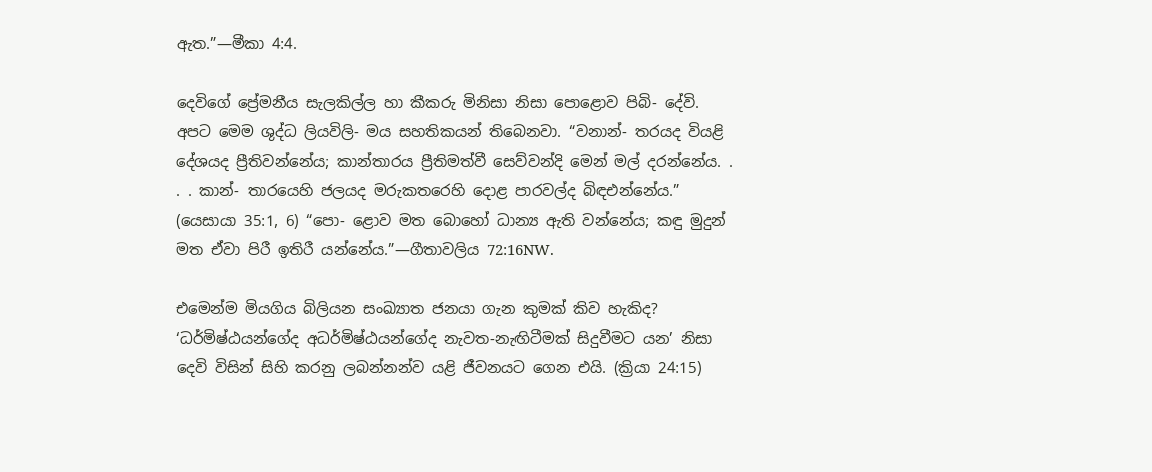ඇත.”—මීකා 4:4.

දෙවිගේ ප්‍රේමනීය සැලකිල්ල හා කීකරු මිනිසා නිසා පොළොව පිබි- දේවි. අපට මෙම ශුද්ධ ලියවිලි- මය සහතිකයන් තිබෙනවා. “වනාන්- තරයද වියළි දේශයද ප්‍රීතිවන්නේය; කාන්තාරය ප්‍රීතිමත්වී සෙව්වන්දි මෙන් මල් දරන්නේය. . . . කාන්- තාරයෙහි ජලයද මරුකතරෙහි දොළ පාරවල්ද බිඳඑන්නේය.” (යෙසායා 35:1, 6) “පො- ළොව මත බොහෝ ධාන්‍ය ඇති වන්නේය; කඳු මුදුන් මත ඒවා පිරී ඉතිරී යන්නේය.”—ගීතාවලිය 72:16NW.

එමෙන්ම මියගිය බිලියන සංඛ්‍යාත ජනයා ගැන කුමක් කිව හැකිද? ‘ධර්මිෂ්ඨයන්ගේද අධර්මිෂ්ඨයන්ගේද නැවත-නැඟිටීමක් සිදුවීමට යන’ නිසා දෙවි විසින් සිහි කරනු ලබන්නන්ව යළි ජීවනයට ගෙන එයි. (ක්‍රියා 24:15)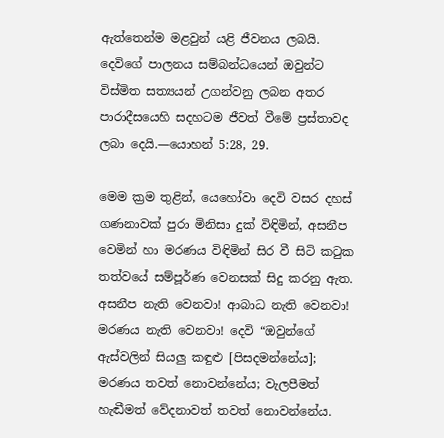ඇත්තෙන්ම මළවුන් යළි ජීවනය ලබයි. දෙවිගේ පාලනය සම්බන්ධයෙන් ඔවුන්ට විස්මිත සත්‍යයන් උගන්වනු ලබන අතර පාරාදීසයෙහි සදහටම ජීවත් වීමේ ප්‍රස්තාවද ලබා දෙයි.—යොහන් 5:28, 29.

මෙම ක්‍රම තුළින්, යෙහෝවා දෙවි වසර දහස් ගණනාවක් පුරා මිනිසා දුක් විඳිමින්, අසනීප වෙමින් හා මරණය විඳිමින් සිර වී සිටි කටුක තත්වයේ සම්පූර්ණ වෙනසක් සිදු කරනු ඇත. අසනීප නැති වෙනවා! ආබාධ නැති වෙනවා! මරණය නැති වෙනවා! දෙවි “ඔවුන්ගේ ඇස්වලින් සියලු කඳුළු [පිසදමන්නේය]; මරණය තවත් නොවන්නේය; වැලපීමත් හැඬීමත් වේදනාවත් තවත් නොවන්නේය.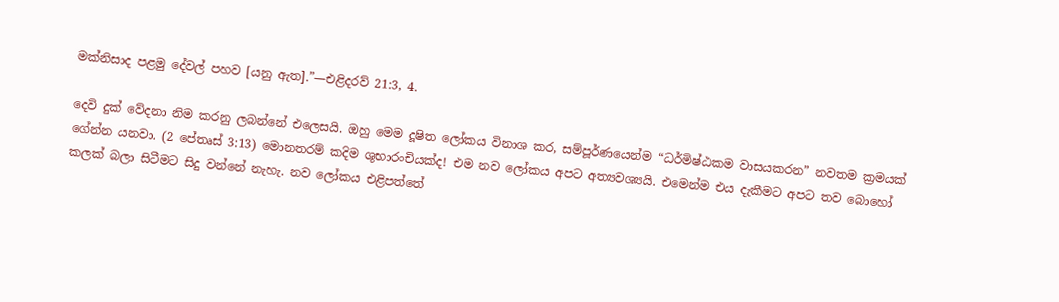මක්නිසාද පළමු දේවල් පහව [යනු ඇත].”—එළිදරව් 21:3, 4.

දෙවි දුක් වේදනා නිම කරනු ලබන්නේ එලෙසයි. ඔහු මෙම දූෂිත ලෝකය විනාශ කර, සම්පූර්ණයෙන්ම “ධර්මිෂ්ඨකම වාසයකරන” නවතම ක්‍රමයක් ගේන්න යනවා. (2 පේතෘස් 3:13) මොනතරම් කදිම ශුභාරංචියක්ද! එම නව ලෝකය අපට අත්‍යවශ්‍යයි. එමෙන්ම එය දැකීමට අපට තව බොහෝ කලක් බලා සිටීමට සිදු වන්නේ නැහැ. නව ලෝකය එළිපත්තේ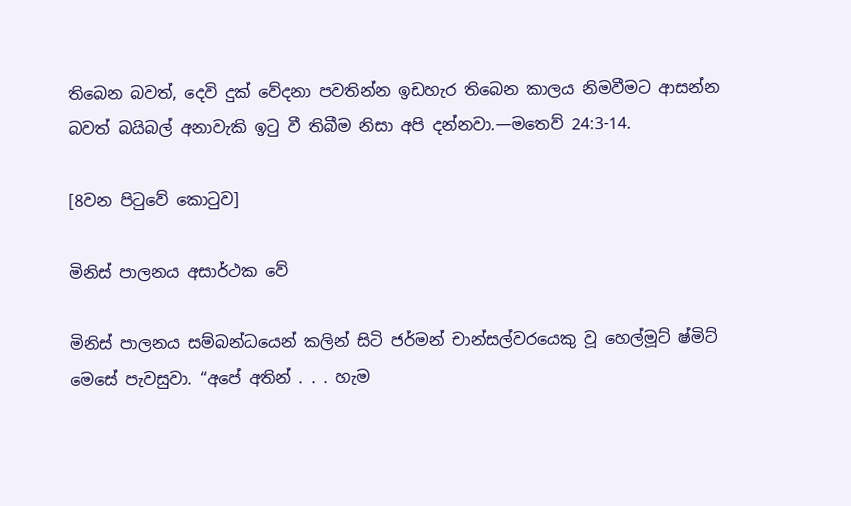තිබෙන බවත්, දෙවි දුක් වේදනා පවතින්න ඉඩහැර තිබෙන කාලය නිමවීමට ආසන්න බවත් බයිබල් අනාවැකි ඉටු වී තිබීම නිසා අපි දන්නවා.—මතෙව් 24:3-14.

[8වන පිටුවේ කොටුව]

මිනිස් පාලනය අසාර්ථක වේ

මිනිස් පාලනය සම්බන්ධයෙන් කලින් සිටි ජර්මන් චාන්සල්වරයෙකු වූ හෙල්මූට් ෂ්මිට් මෙසේ පැවසුවා. “අපේ අතින් . . . හැම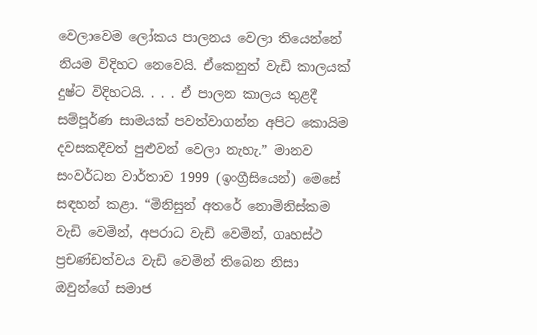වෙලාවෙම ලෝකය පාලනය වෙලා තියෙන්නේ නියම විදිහට නෙවෙයි. ඒකෙනුත් වැඩි කාලයක් දුෂ්ට විදිහටයි. . . . ඒ පාලන කාලය තුළදී සම්පූර්ණ සාමයක් පවත්වාගන්න අපිට කොයිම දවසකදීවත් පුළුවන් වෙලා නැහැ.” මානව සංවර්ධන වාර්තාව 1999 (ඉංග්‍රීසියෙන්) මෙසේ සඳහන් කළා. “මිනිසුන් අතරේ නොමිනිස්කම වැඩි වෙමින්, අපරාධ වැඩි වෙමින්, ගෘහස්ථ ප්‍රචණ්ඩත්වය වැඩි වෙමින් තිබෙන නිසා ඔවුන්ගේ සමාජ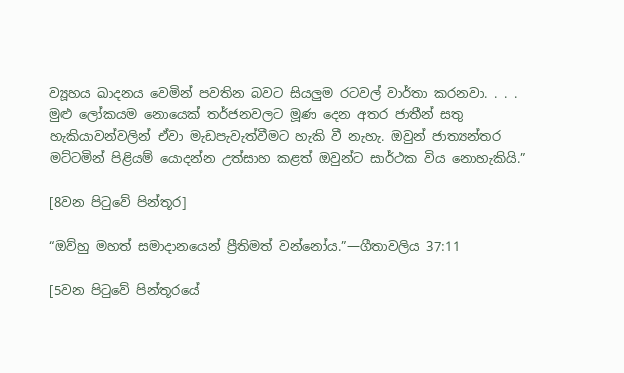ව්‍යූහය ඛාදනය වෙමින් පවතින බවට සියලුම රටවල් වාර්තා කරනවා. . . . මුළු ලෝකයම නොයෙක් තර්ජනවලට මූණ දෙන අතර ජාතීන් සතු හැකියාවන්වලින් ඒවා මැඩපැවැත්වීමට හැකි වී නැහැ. ඔවුන් ජාත්‍යන්තර මට්ටමින් පිළියම් යොදන්න උත්සාහ කළත් ඔවුන්ට සාර්ථක විය නොහැකියි.”

[8වන පිටුවේ පින්තූර]

“ඔව්හු මහත් සමාදානයෙන් ප්‍රීතිමත් වන්නෝය.”—ගීතාවලිය 37:11

[5වන පිටුවේ පින්තූරයේ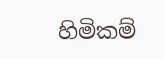හිමිකම්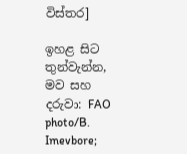විස්තර]

ඉහළ සිට තුන්වැන්න, මව සහ දරුවා: FAO photo/B. Imevbore;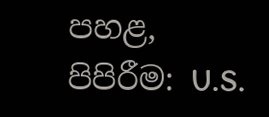පහළ, පිපිරීම: U.S.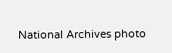National Archives photo